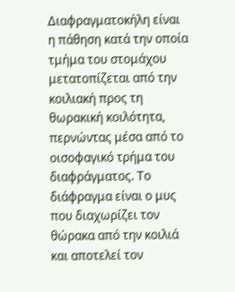Διαφραγματοκήλη είναι η πάθηση κατά την οποία τμήμα του στομάχου μετατοπίζεται από την κοιλιακή προς τη θωρακική κοιλότητα, περνώντας μέσα από το οισοφαγικό τρήμα του διαφράγματος. Το διάφραγμα είναι ο μυς που διαχωρίζει τον θώρακα από την κοιλιά και αποτελεί τον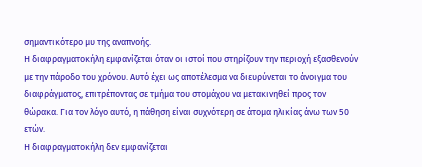σημαντικότερο μυ της αναπνοής.
Η διαφραγματοκήλη εμφανίζεται όταν οι ιστοί που στηρίζουν την περιοχή εξασθενούν με την πάροδο του χρόνου. Αυτό έχει ως αποτέλεσμα να διευρύνεται το άνοιγμα του διαφράγματος, επιτρέποντας σε τμήμα του στομάχου να μετακινηθεί προς τον θώρακα. Για τον λόγο αυτό, η πάθηση είναι συχνότερη σε άτομα ηλικίας άνω των 50 ετών.
Η διαφραγματοκήλη δεν εμφανίζεται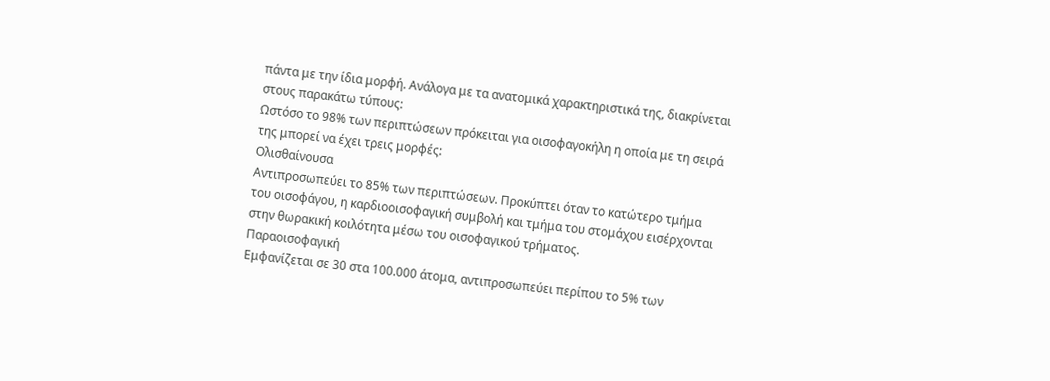πάντα με την ίδια μορφή. Ανάλογα με τα ανατομικά χαρακτηριστικά της, διακρίνεται στους παρακάτω τύπους:
Ωστόσο το 98% των περιπτώσεων πρόκειται για οισοφαγοκήλη η οποία με τη σειρά της μπορεί να έχει τρεις μορφές:
Ολισθαίνουσα
Aντιπροσωπεύει το 85% των περιπτώσεων. Προκύπτει όταν το κατώτερο τμήμα του οισοφάγου, η καρδιοοισοφαγική συμβολή και τμήμα του στομάχου εισέρχονται στην θωρακική κοιλότητα μέσω του οισοφαγικού τρήματος.
Παραοισοφαγική
Εμφανίζεται σε 30 στα 100.000 άτομα, αντιπροσωπεύει περίπου το 5% των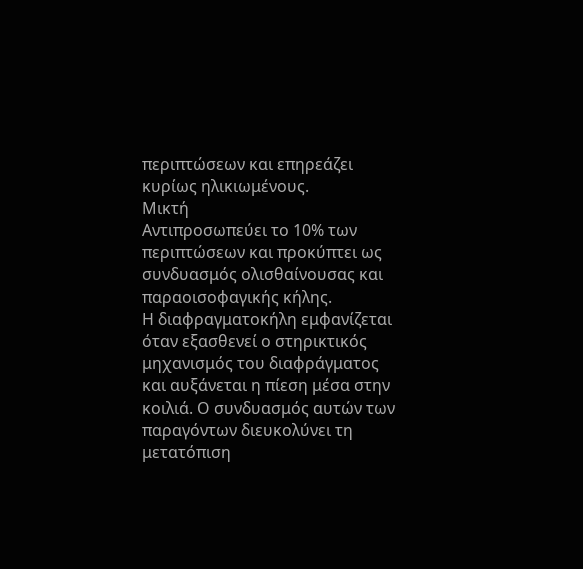περιπτώσεων και επηρεάζει κυρίως ηλικιωμένους.
Μικτή
Aντιπροσωπεύει το 10% των περιπτώσεων και προκύπτει ως συνδυασμός ολισθαίνουσας και παραοισοφαγικής κήλης.
Η διαφραγματοκήλη εμφανίζεται όταν εξασθενεί ο στηρικτικός μηχανισμός του διαφράγματος και αυξάνεται η πίεση μέσα στην κοιλιά. Ο συνδυασμός αυτών των παραγόντων διευκολύνει τη μετατόπιση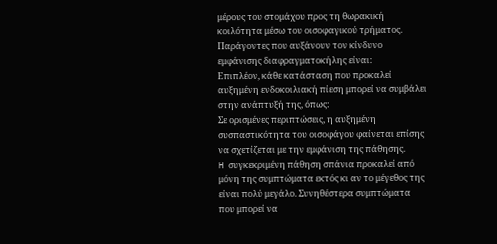μέρους του στομάχου προς τη θωρακική κοιλότητα μέσω του οισοφαγικού τρήματος.
Παράγοντες που αυξάνουν τον κίνδυνο εμφάνισης διαφραγματοκήλης είναι:
Επιπλέον, κάθε κατάσταση που προκαλεί αυξημένη ενδοκοιλιακή πίεση μπορεί να συμβάλει στην ανάπτυξή της, όπως:
Σε ορισμένες περιπτώσεις, η αυξημένη συσπαστικότητα του οισοφάγου φαίνεται επίσης να σχετίζεται με την εμφάνιση της πάθησης.
H συγκεκριμένη πάθηση σπάνια προκαλεί από μόνη της συμπτώματα εκτός κι αν το μέγεθος της είναι πολύ μεγάλο. Συνηθέστερα συμπτώματα που μπορεί να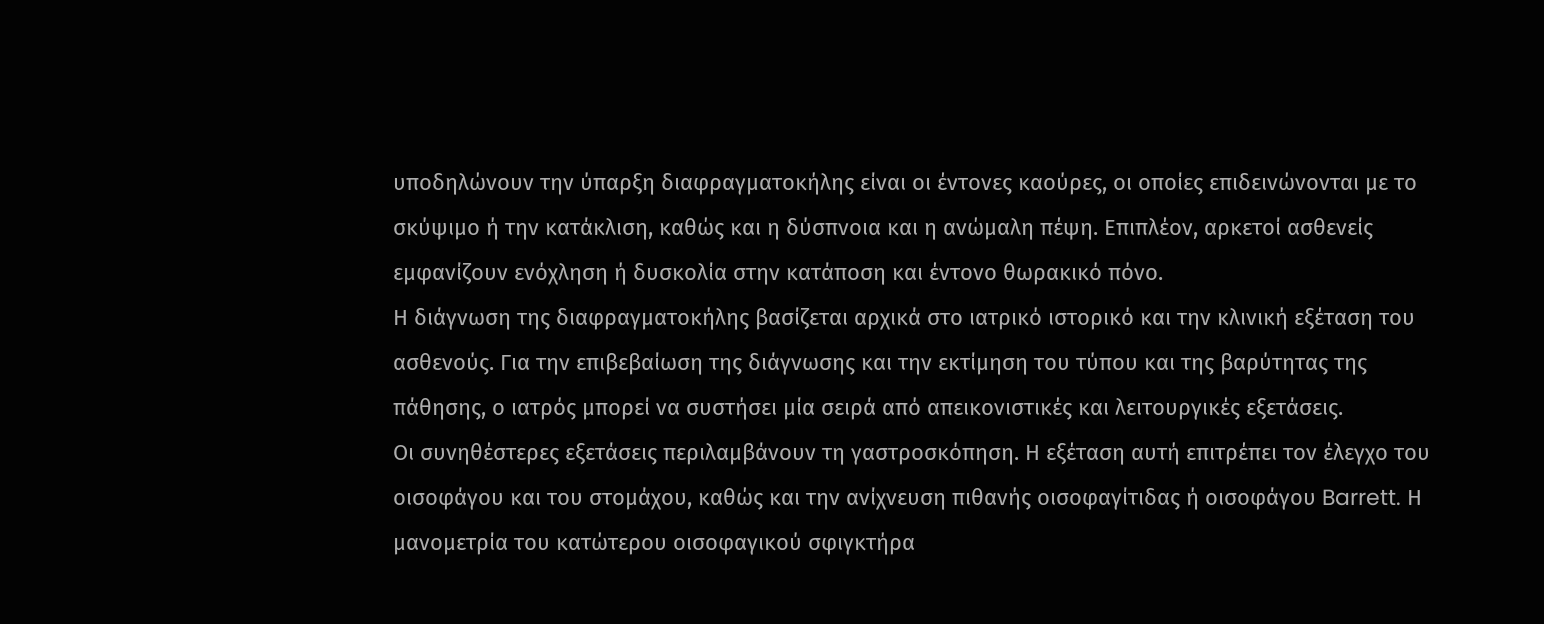υποδηλώνουν την ύπαρξη διαφραγματοκήλης είναι οι έντονες καούρες, οι οποίες επιδεινώνονται με το σκύψιμο ή την κατάκλιση, καθώς και η δύσπνοια και η ανώμαλη πέψη. Επιπλέον, αρκετοί ασθενείς εμφανίζουν ενόχληση ή δυσκολία στην κατάποση και έντονο θωρακικό πόνο.
Η διάγνωση της διαφραγματοκήλης βασίζεται αρχικά στο ιατρικό ιστορικό και την κλινική εξέταση του ασθενούς. Για την επιβεβαίωση της διάγνωσης και την εκτίμηση του τύπου και της βαρύτητας της πάθησης, ο ιατρός μπορεί να συστήσει μία σειρά από απεικονιστικές και λειτουργικές εξετάσεις.
Οι συνηθέστερες εξετάσεις περιλαμβάνουν τη γαστροσκόπηση. Η εξέταση αυτή επιτρέπει τον έλεγχο του οισοφάγου και του στομάχου, καθώς και την ανίχνευση πιθανής οισοφαγίτιδας ή οισοφάγου Barrett. Η μανομετρία του κατώτερου οισοφαγικού σφιγκτήρα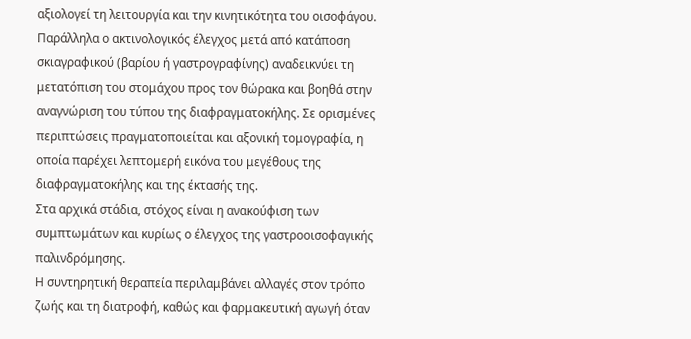αξιολογεί τη λειτουργία και την κινητικότητα του οισοφάγου. Παράλληλα ο ακτινολογικός έλεγχος μετά από κατάποση σκιαγραφικού (βαρίου ή γαστρογραφίνης) αναδεικνύει τη μετατόπιση του στομάχου προς τον θώρακα και βοηθά στην αναγνώριση του τύπου της διαφραγματοκήλης. Σε ορισμένες περιπτώσεις πραγματοποιείται και αξονική τομογραφία, η οποία παρέχει λεπτομερή εικόνα του μεγέθους της διαφραγματοκήλης και της έκτασής της.
Στα αρχικά στάδια, στόχος είναι η ανακούφιση των συμπτωμάτων και κυρίως ο έλεγχος της γαστροοισοφαγικής παλινδρόμησης.
Η συντηρητική θεραπεία περιλαμβάνει αλλαγές στον τρόπο ζωής και τη διατροφή, καθώς και φαρμακευτική αγωγή όταν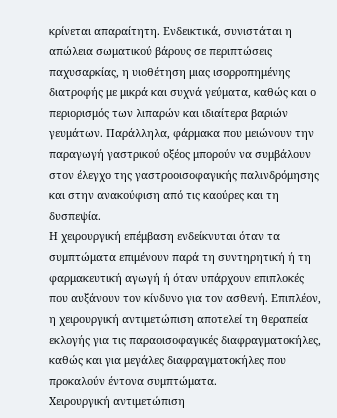κρίνεται απαραίτητη. Ενδεικτικά, συνιστάται η απώλεια σωματικού βάρους σε περιπτώσεις παχυσαρκίας, η υιοθέτηση μιας ισορροπημένης διατροφής με μικρά και συχνά γεύματα, καθώς και ο περιορισμός των λιπαρών και ιδιαίτερα βαριών γευμάτων. Παράλληλα, φάρμακα που μειώνουν την παραγωγή γαστρικού οξέος μπορούν να συμβάλουν στον έλεγχο της γαστροοισοφαγικής παλινδρόμησης και στην ανακούφιση από τις καούρες και τη δυσπεψία.
Η χειρουργική επέμβαση ενδείκνυται όταν τα συμπτώματα επιμένουν παρά τη συντηρητική ή τη φαρμακευτική αγωγή ή όταν υπάρχουν επιπλοκές που αυξάνουν τον κίνδυνο για τον ασθενή. Επιπλέον, η χειρουργική αντιμετώπιση αποτελεί τη θεραπεία εκλογής για τις παραοισοφαγικές διαφραγματοκήλες, καθώς και για μεγάλες διαφραγματοκήλες που προκαλούν έντονα συμπτώματα.
Χειρουργική αντιμετώπιση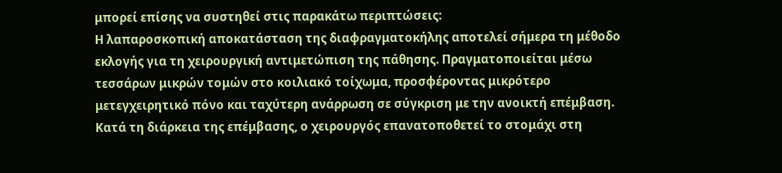μπορεί επίσης να συστηθεί στις παρακάτω περιπτώσεις:
Η λαπαροσκοπική αποκατάσταση της διαφραγματοκήλης αποτελεί σήμερα τη μέθοδο εκλογής για τη χειρουργική αντιμετώπιση της πάθησης. Πραγματοποιείται μέσω τεσσάρων μικρών τομών στο κοιλιακό τοίχωμα, προσφέροντας μικρότερο μετεγχειρητικό πόνο και ταχύτερη ανάρρωση σε σύγκριση με την ανοικτή επέμβαση.
Κατά τη διάρκεια της επέμβασης, ο χειρουργός επανατοποθετεί το στομάχι στη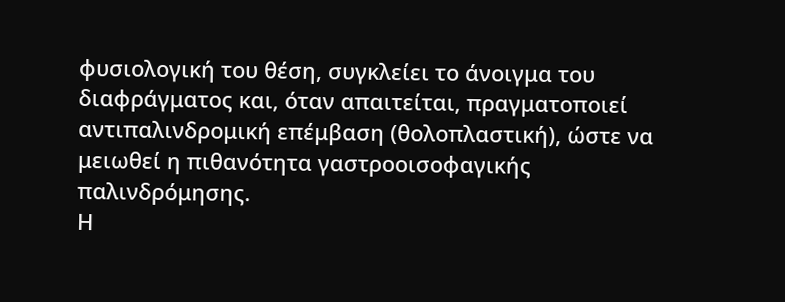φυσιολογική του θέση, συγκλείει το άνοιγμα του διαφράγματος και, όταν απαιτείται, πραγματοποιεί αντιπαλινδρομική επέμβαση (θολοπλαστική), ώστε να μειωθεί η πιθανότητα γαστροοισοφαγικής παλινδρόμησης.
Η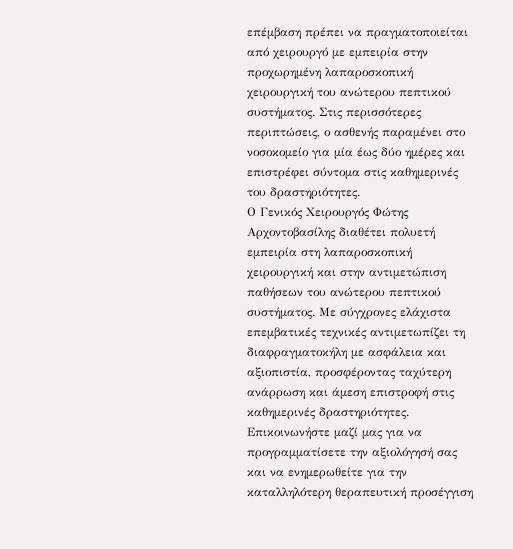επέμβαση πρέπει να πραγματοποιείται από χειρουργό με εμπειρία στην προχωρημένη λαπαροσκοπική χειρουργική του ανώτερου πεπτικού συστήματος. Στις περισσότερες περιπτώσεις, ο ασθενής παραμένει στο νοσοκομείο για μία έως δύο ημέρες και επιστρέφει σύντομα στις καθημερινές του δραστηριότητες.
Ο Γενικός Χειρουργός Φώτης Αρχοντοβασίλης διαθέτει πολυετή εμπειρία στη λαπαροσκοπική χειρουργική και στην αντιμετώπιση παθήσεων του ανώτερου πεπτικού συστήματος. Με σύγχρονες ελάχιστα επεμβατικές τεχνικές αντιμετωπίζει τη διαφραγματοκήλη με ασφάλεια και αξιοπιστία, προσφέροντας ταχύτερη ανάρρωση και άμεση επιστροφή στις καθημερινές δραστηριότητες. Επικοινωνήστε μαζί μας για να προγραμματίσετε την αξιολόγησή σας και να ενημερωθείτε για την καταλληλότερη θεραπευτική προσέγγιση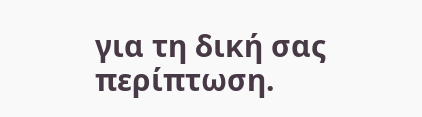για τη δική σας περίπτωση.